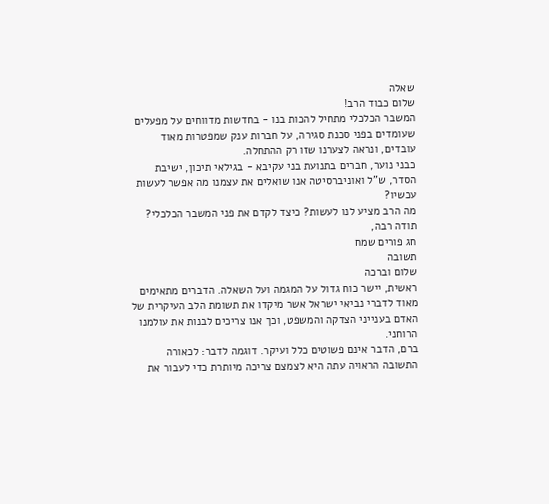שאלה
שלום כבוד הרב!
המשבר הכלכלי מתחיל להכות בנו - בחדשות מדווחים על מפעלים שעומדים בפני סכנת סגירה, על חברות ענק שמפטרות מאוד עובדים, ונראה לצערנו שזו רק ההתחלה.
כבני נוער, חברים בתנועת בני עקיבא - בגילאי תיכון, ישיבת הסדר, ש"ל ואוניברסיטה אנו שואלים את עצמנו מה אפשר לעשות עכשיו?
מה הרב מציע לנו לעשות? כיצד לקדם את פני המשבר הכלכלי?
תודה רבה,
חג פורים שמח
תשובה
שלום וברכה
ראשית, יישר כוח גדול על המגמה ועל השאלה. הדברים מתאימים מאוד לדברי נביאי ישראל אשר מיקדו את תשומת הלב העיקרית של האדם בענייני הצדקה והמשפט, וכך אנו צריכים לבנות את עולמנו הרוחני.
ברם, הדבר אינם פשוטים כלל ועיקר. דוגמה לדבר: לכאורה התשובה הראויה עתה היא לצמצם צריכה מיותרת כדי לעבור את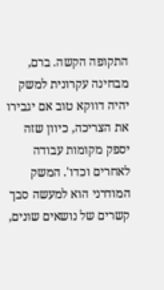התקופה הקשה. ברם, מבחינה עקרונית למשק יהיה דווקא טוב אם יגבירו את הצריכה, כיוון שזה יספק מקומות עבודה לאחרים וכדו'. המשק המודרני הוא למעשה סבך קשרים של נושאים שונים,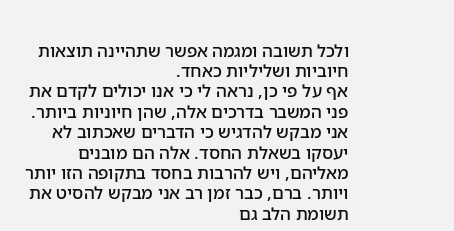ולכל תשובה ומגמה אפשר שתהיינה תוצאות חיוביות ושליליות כאחד.
אף על פי כן, נראה לי כי אנו יכולים לקדם את פני המשבר בדרכים אלה, שהן חיוניות ביותר. אני מבקש להדגיש כי הדברים שאכתוב לא יעסקו בשאלת החסד. אלה הם מובנים מאליהם, ויש להרבות בחסד בתקופה הזו יותר ויותר. ברם, כבר זמן רב אני מבקש להסיט את תשומת הלב גם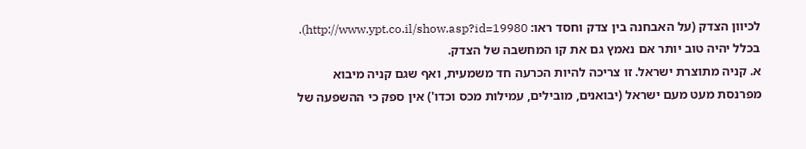לכיוון הצדק (על האבחנה בין צדק וחסד ראו: http://www.ypt.co.il/show.asp?id=19980). בכלל יהיה טוב יותר אם נאמץ גם את קו המחשבה של הצדק.
א. קניה מתוצרת ישראל. זו צריכה להיות הכרעה חד משמעית, ואף שגם קניה מיבוא מפרנסת מעט מעם ישראל (יבואנים, מובילים, עמילות מכס וכדו') אין ספק כי ההשפעה של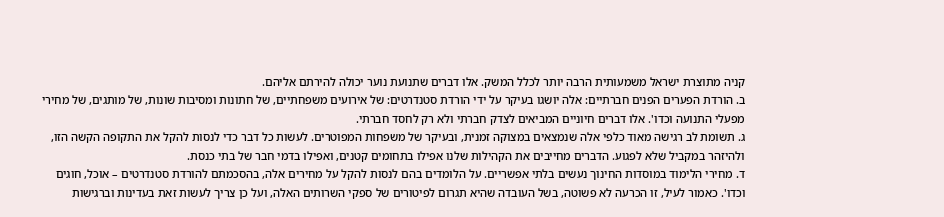קניה מתוצרת ישראל משמעותית הרבה יותר לכלל המשק. אלו דברים שתנועת נוער יכולה להירתם אליהם.
ב. הורדת הפערים הפנים חברתיים: אלה יושגו בעיקר על ידי הורדת סטנדרטים: של אירועים משפחתיים, של חתונות ומסיבות שונות, של מותגים, של מחירי מפעלי התנועה וכדו'. אלו דברים חיוניים המביאים לצדק חברתי ולא רק לחסד חברתי.
ג. תשומת לב רגישה מאוד כלפי אלה שנמצאים במצוקה זמנית, ובעיקר של משפחות המפוטרים. לעשות כל דבר כדי לנסות להקל את התקופה הקשה הזו, ולהיזהר במקביל שלא לפגוע. הדברים מחייבים את הקהילות שלנו אפילו בתחומים קטנים, ואפילו בדמי חבר של בתי כנסת.
ד. מחירי הלימוד במוסדות החינוך נעשים בלתי אפשריים. על הלומדים בהם לנסות להקל על מחירים אלה, בהסכמתם להורדת סטנדרטים – אוכל, חוגים וכדו'. כאמור לעיל, זו הכרעה לא פשוטה, בשל העובדה שהיא תגרום לפיטורים של ספקי השרותים האלה, ועל כן צריך לעשות זאת בעדינות וברגישות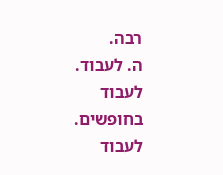רבה.
ה. לעבוד. לעבוד בחופשים. לעבוד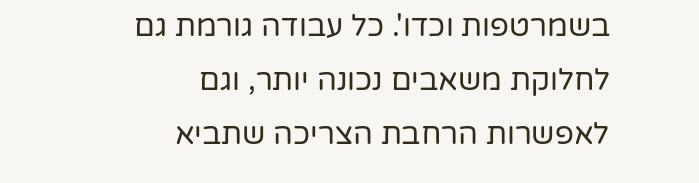בשמרטפות וכדו'. כל עבודה גורמת גם לחלוקת משאבים נכונה יותר, וגם לאפשרות הרחבת הצריכה שתביא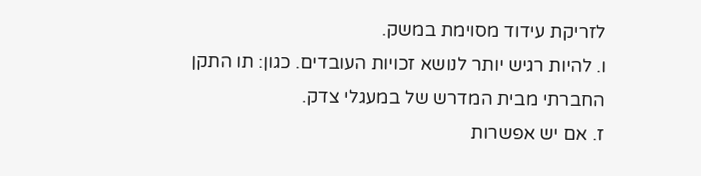לזריקת עידוד מסוימת במשק.
ו. להיות רגיש יותר לנושא זכויות העובדים. כגון: תו התקן החברתי מבית המדרש של במעגלי צדק.
ז. אם יש אפשרות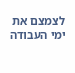לצמצם את ימי העבודה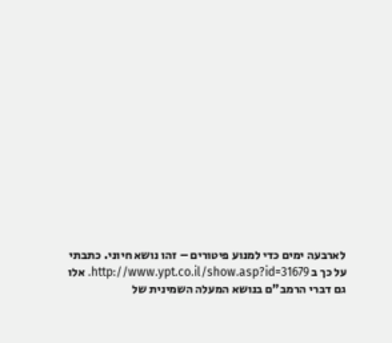לארבעה ימים כדי למנוע פיטורים – זהו נושא חיוני. כתבתי על כך ב http://www.ypt.co.il/show.asp?id=31679. אלו גם דברי הרמב"ם בנושא המעלה השמינית של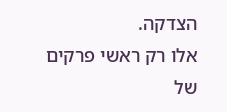הצדקה.
אלו רק ראשי פרקים של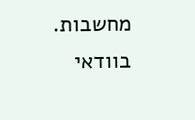מחשבות. בוודאי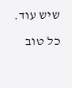שיש עוד.
כל טוב